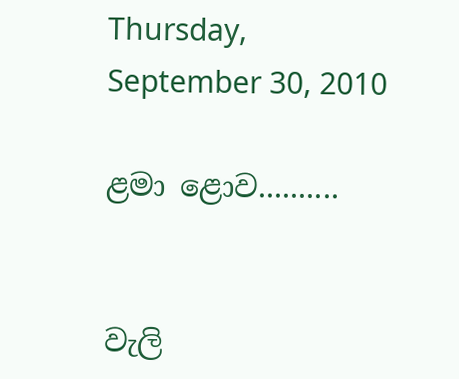Thursday, September 30, 2010

ළමා ළොව..........


වැලි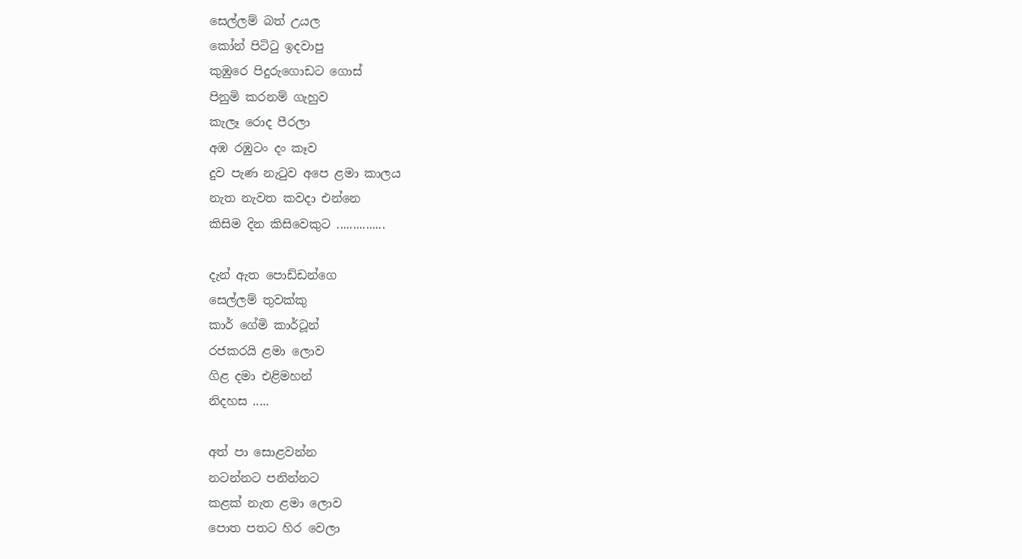සෙල්ලම් බත් උයල
කෝන් පිටිටු ඉදවාපු
කුඹුරෙ පිදුරුගොඩට ගොස්
පිනුමි කරනම් ගැහුව
කැලෑ රොද පීරලා
අඹ රඹුටං දං කෑව
දුව පැණ නැටුව අපෙ ළමා කාලය
නැත නැවත කවදා එන්නෙ
කිසිම දින කිසිවෙකුට ...............

දැන් ඇත පොඩ්ඩන්ගෙ
සෙල්ලම් තුවක්කු
කාර් ගේමි කාර්ටූන්
රජකරයි ළමා ලොව
ගිළ දමා එළිමහන්
නිදහස .....

අත් පා සොළවන්න
නටන්නට පනින්නට
කළක් නැත ළමා ලොව
පොත පතට හිර වෙලා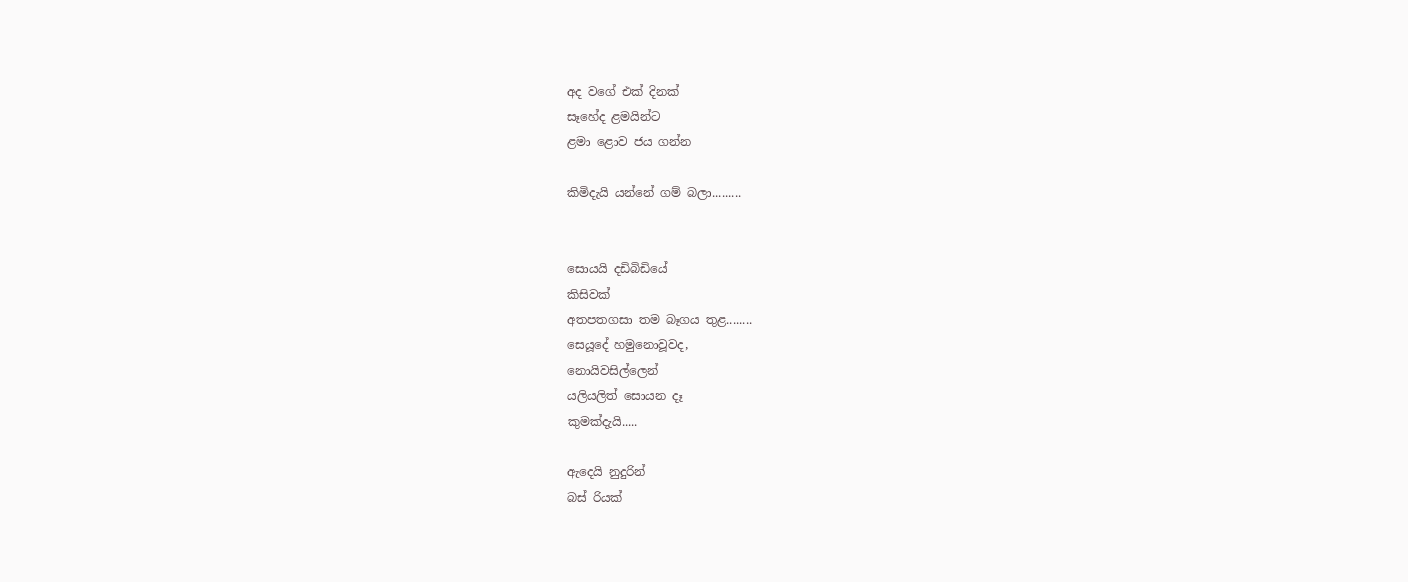අද වගේ එක් දිනක්
සෑ‍‍හේද ළමයින්ට
ළමා ළොව ජය ගන්න

කිමිදැයි යන්නේ ගම් බලා.........


සොයයි දඩිබිඩියේ
කිසිවක්
අතපතගසා තම බෑගය තුළ........
සෙයූදේ හමුනොවූවද,
නොයිවසිල්ලෙන්
යලියලිත් සොයන දෑ
කුමක්දැයි.....

ඇදෙයි නුදුරින්
බස් රියක්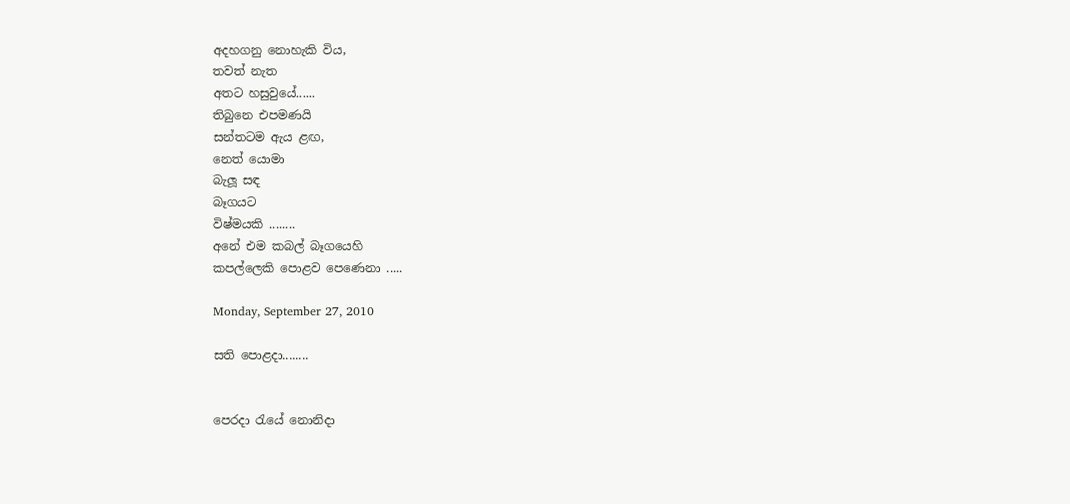අදහගනු ‍නොහැකි විය,
තවත් නැත
අතට හසුවුයේ......
තිබුනෙ එපමණයි
සන්තටම ඇය ළඟ,
නෙත් යොමා
බැලූ සඳ
බෑගයට
විෂ්මයකි ........
අනේ එම කබල් බෑගයෙහි
කපල්ලෙකි පොළව පෙණෙනා .....

Monday, September 27, 2010

සති පොළදා........


පෙරදා රැයේ නොනිදා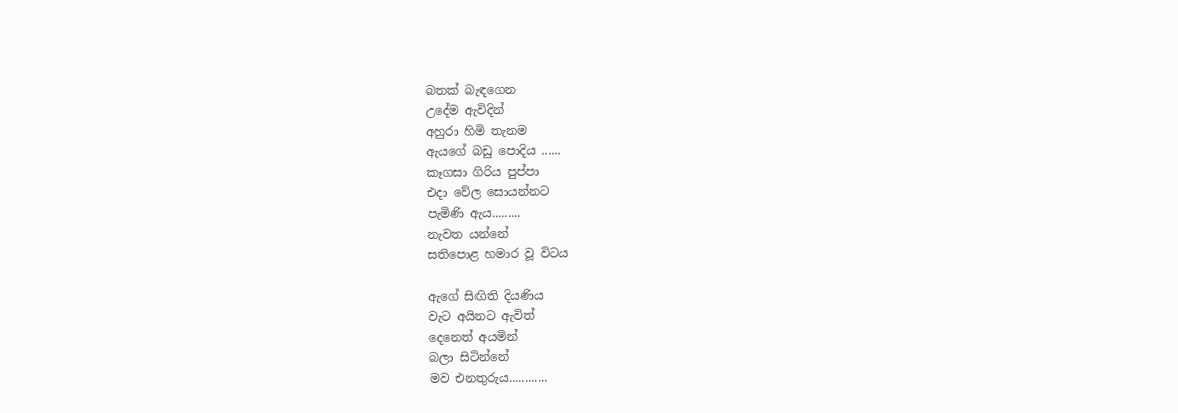බතක් බැඳ‍ගෙන
උදේම ඇවිදින්
අහුරා හිමි තැනම
ඇයගේ බඩු පොදිය ......
කෑගසා ගිරිය පුප්පා
එදා වේල සොයන්නට
පැමිණි ඇය.........
නැවත යන්නේ
සතිපොළ හමාර වූ විටය

ඇගේ සිඟිති දියණිය
වැට අයිනට ඇවිත් ‍
දෙනෙත් අයමින්
බලා සිටින්නේ
මව එනතුරුය............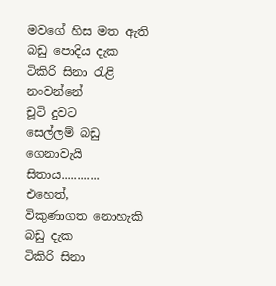මවගේ හිස මත ඇති
බඩු පොදිය දැක
ටිකිරි සිනා රැළි නංවන්නේ
චූටි දුවට
සෙල්ලම් බඩු ගෙනාවැයි සිතාය............
එහෙත්,
විකුණාගත නොහැකි බඩු දැක
ටිකිරි සිනා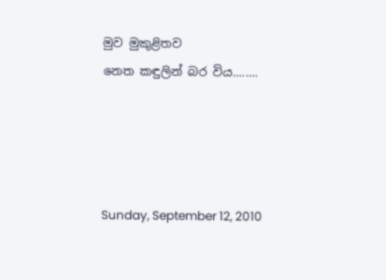මුව මුකුළිතව
නෙත කඳුලින් බර විය........




Sunday, September 12, 2010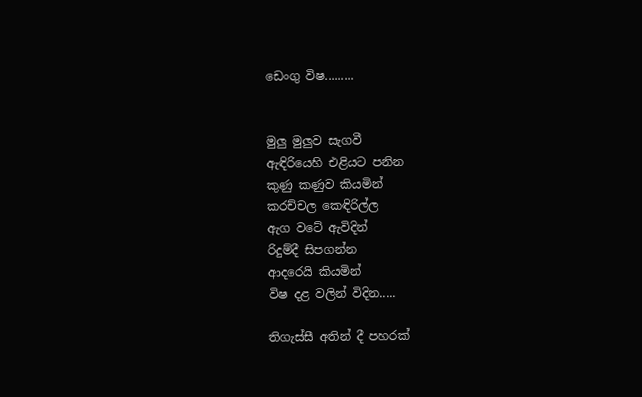ඩෙංගු විෂ.........


මුලු මුලුව සැගවී
ඇඳිරියෙහි එළියට පනින
කුණු කණුව කියමින්
කරච්චල කෙඳිරිල්ල
ඇග වටේ ඇවිදින්
රිදුම්දී සිපගන්න
ආදරෙයි කියමින්
විෂ දළ වලින් විදින.....

තිගැස්සී අතින් දී පහරක්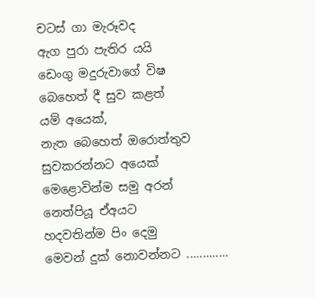චටස් ගා මැරූවද
ඇග පුරා පැතිර යයි
ඩෙංගු මදුරුවාගේ විෂ
බෙහෙත් දී සුව කළත්
යම් අයෙක්,
නැත බෙහෙත් ඔරොත්තුව
සුවකරන්නට අයෙක්
මෙළොවින්ම සමු අරන්
නෙත්පියූ ඒඅයට
හදවතින්ම පිං දෙමු
මෙවන් දුක් නොවන්නට .............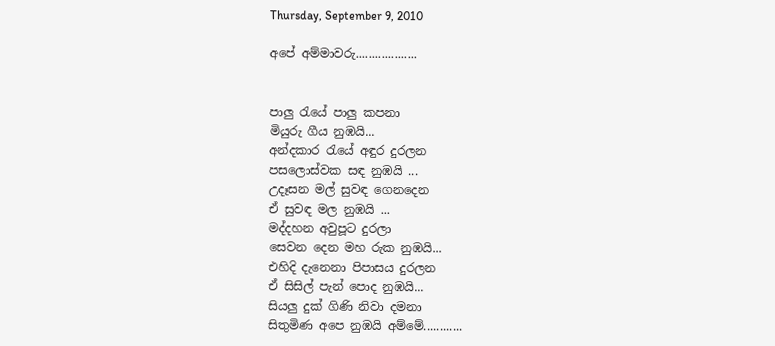Thursday, September 9, 2010

අපේ අම්මාවරු...................


පාලු රැයේ පාලු කපනා
මියුරු ගීය නුඹයි...
අන්දකාර රැයේ අඳුර දුරලන
පසලොස්වක සඳ නුඹයි ...
උදෑසන මල් සුවඳ ගෙනදෙන
ඒ සුවඳ මල නුඹයි ...
මද්දහන අවුපූට දුරලා
සෙවන දෙන මහ රුක නුඹයි...
එහිදි දැනෙනා පිපාසය දුරලන
ඒ සිසිල් පැන් ‍පොද නුඹයි...
සියලු දුක් ගිණි නිවා දමනා
සිතුමිණ අපෙ නුඹයි අම්මේ............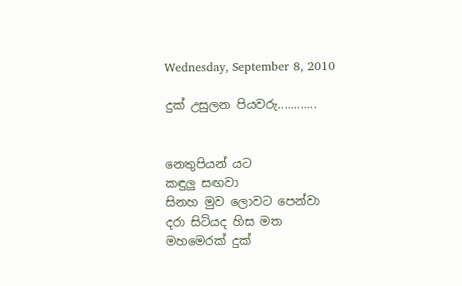Wednesday, September 8, 2010

දුක් උසුලන පියවරු............


නෙතුපියන් යට
කඳුලු සඟවා
සිනහ මුව ලොවට පෙන්වා
දරා සිටියද හිස මත
මහමෙරක් දුක්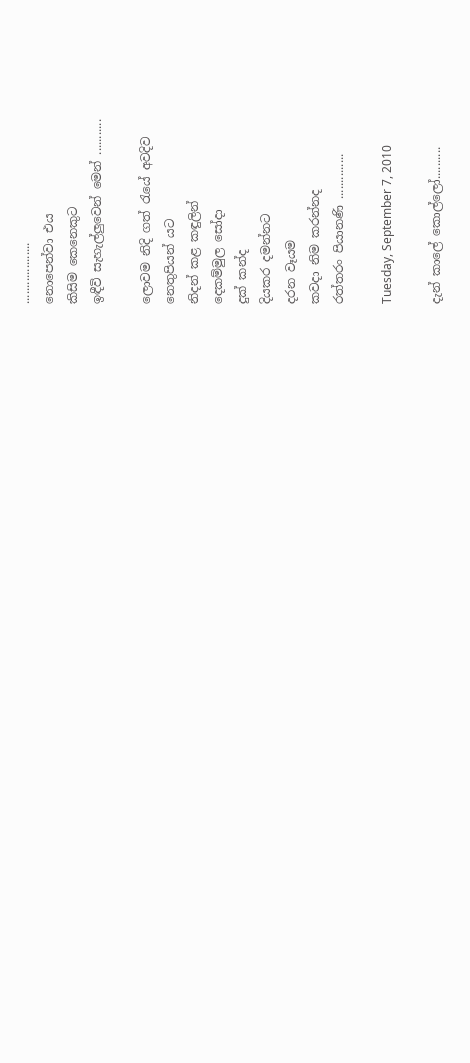...................
නොපෙන්වා එය
කිසිම කෙනෙකුට
ඉඳීවි සැහැල්ලුවෙන් මෙන් ...........

ලොවම නිදි ගත් රැයේ අවදිව
නෙතුපියන් යට
නිදන් කළ කඳුලින්
දෙකම්මුල සෝදා
දුක් කන්ද
දියකර දමන්නට
දරන වෑයම
කවදා නිම කරන්නද
රත්තරං පියානණි ..............

Tuesday, September 7, 2010

දැන් කාලේ කොල්ලෝ..........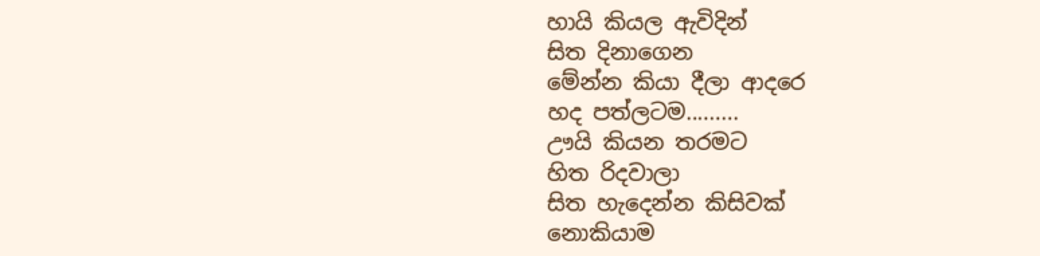හායි කියල ඇවිදින්
සිත දිනාගෙන
මේන්න කියා දීලා ආදරෙ
හද පත්ලටම.........
ඌයි කියන තරමට
හිත රිදවාලා
සිත හැදෙන්න කිසිවක්
නොකියාම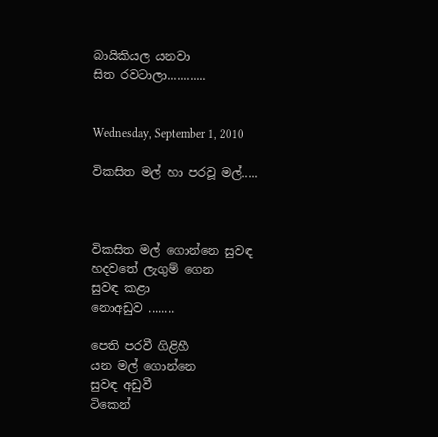බායිකියල යනවා
සිත රවටාලා............


Wednesday, September 1, 2010

විකසිත මල් හා පරවූ මල්.....



විකසිත මල් ගොන්නෙ සුවඳ
හදවතේ ලැගුම් ගෙන
සුවඳ කළා
නොඅඩුව ‍........

පෙති පරවී ගිළිහී
යන මල් ‍‍‍ගොන්නෙ
සුවඳ අඩුවී
ටි‍කෙන්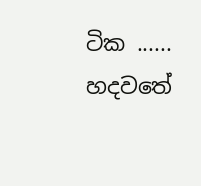ටික ......
හදවතේ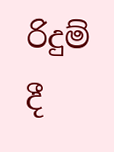රිදුම් දී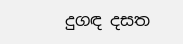දුගඳ දසත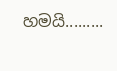හමයි.........